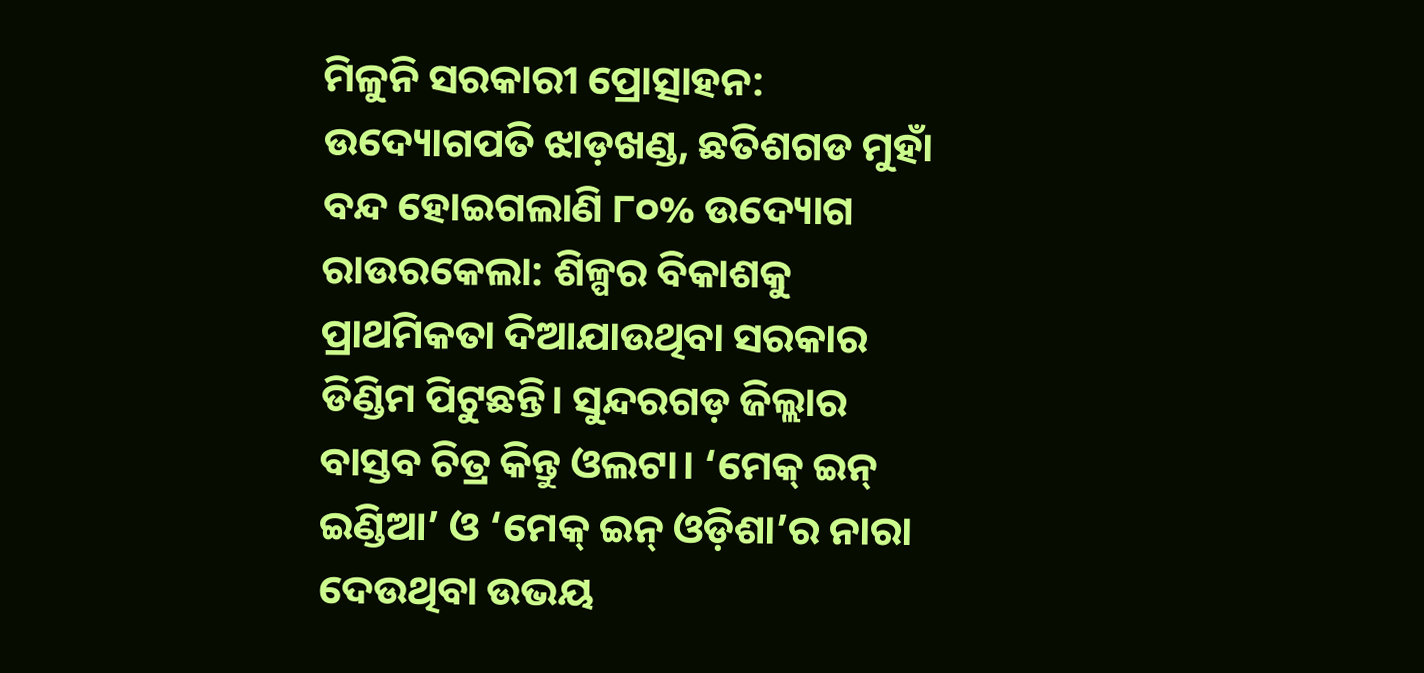ମିଳୁନି ସରକାରୀ ପ୍ରୋତ୍ସାହନ: ଉଦ୍ୟୋଗପତି ଝାଡ଼ଖଣ୍ଡ, ଛତିଶଗଡ ମୁହାଁ
ବନ୍ଦ ହୋଇଗଲାଣି ୮୦% ଉଦ୍ୟୋଗ
ରାଉରକେଲା: ଶିଳ୍ପର ବିକାଶକୁ ପ୍ରାଥମିକତା ଦିଆଯାଉଥିବା ସରକାର ଡିଣ୍ଡିମ ପିଟୁଛନ୍ତି। ସୁନ୍ଦରଗଡ଼ ଜିଲ୍ଲାର ବାସ୍ତବ ଚିତ୍ର କିନ୍ତୁ ଓଲଟା। ‘ମେକ୍ ଇନ୍ ଇଣ୍ଡିଆ’ ଓ ‘ମେକ୍ ଇନ୍ ଓଡ଼ିଶା’ର ନାରା ଦେଉଥିବା ଉଭୟ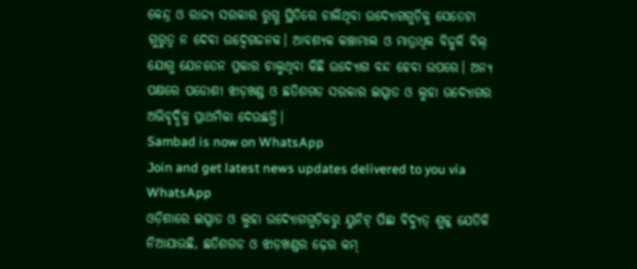କେନ୍ଦ୍ର ଓ ରାଜ୍ୟ ସରକାର ରୁଗ୍ଣ ସ୍ଥିତିରେ ଚାଲିଥିବା ଉଦ୍ୟୋଗଗୁଡ଼ିକୁ ସେତେଟା ଗୁରୁତ୍ବ ନ ଦେବା ଉଦ୍ବେଗଜନକ। ଆବଶ୍ୟକ କଞ୍ଚାମାଲ ଓ ମାତ୍ରାଧିକ ବିଜୁଳି ବିଲ୍ ଯୋଗୁ ଯେନତେନ ପ୍ରକାର ଚାଲୁଥିବା କିଛି ଉଦ୍ୟୋଗ ବନ୍ଦ ହେବା ଉପରେ। ଅନ୍ୟ ପକ୍ଷରେ ପଡୋଶୀ ଝାଡ଼ଖଣ୍ଡ ଓ ଛତିଶଗଡ ସରକାର ଇସ୍ପାତ ଓ ଲୁହା ଉଦ୍ୟୋଗର ଅଭିବୃଦ୍ଧିକୁ ପ୍ରାଥମିକା ଦେଉଛନ୍ତି।
Sambad is now on WhatsApp
Join and get latest news updates delivered to you via WhatsApp
ଓଡ଼ିଶାରେ ଇସ୍ପାତ ଓ ଲୁହା ଉଦ୍ୟୋଗଗୁଡ଼ିକରୁ ୟୁନିଟ୍ ପିଛା ବିଦ୍ୟୁତ୍ ଶୁଳ୍କ ଯେତିକି ନିଆଯାଉଛି, ଛତିଶଗଡ ଓ ଝାଡ଼ଖଣ୍ଡର ଢ଼େର କମ୍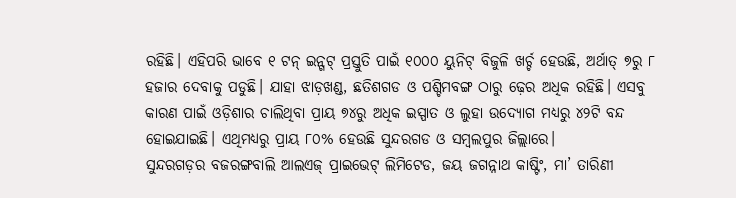ରହିଛି। ଏହିପରି ଭାବେ ୧ ଟନ୍ ଇନ୍ଗଟ୍ ପ୍ରସ୍ତୁତି ପାଇଁ ୧୦୦୦ ୟୁନିଟ୍ ବିଜୁଳି ଖର୍ଚ୍ଚ ହେଉଛି, ଅର୍ଥାତ୍ ୭ରୁ ୮ ହଜାର ଦେବାକୁ ପଡୁଛି। ଯାହା ଝାଡ଼ଖଣ୍ଡ, ଛତିଶଗଡ ଓ ପଶ୍ଚିମବଙ୍ଗ ଠାରୁ ଢ଼େର ଅଧିକ ରହିଛି। ଏସବୁ କାରଣ ପାଇଁ ଓଡ଼ିଶାର ଚାଲିଥିବା ପ୍ରାୟ ୭୪ରୁ ଅଧିକ ଇସ୍ପାତ ଓ ଲୁହା ଉଦ୍ୟୋଗ ମଧ୍ୟରୁ ୪୨ଟି ବନ୍ଦ ହୋଇଯାଇଛି। ଏଥିମଧ୍ୟରୁ ପ୍ରାୟ ୮୦% ହେଉଛି ସୁନ୍ଦରଗଡ ଓ ସମ୍ବଲପୁର ଜିଲ୍ଲାରେ।
ସୁନ୍ଦରଗଡ଼ର ବଜରଙ୍ଗବାଲି ଆଲଏଜ୍ ପ୍ରାଇଭେଟ୍ ଲିମିଟେଡ, ଜୟ ଜଗନ୍ନାଥ କାଷ୍ଟିଂ, ମା’ ତାରିଣୀ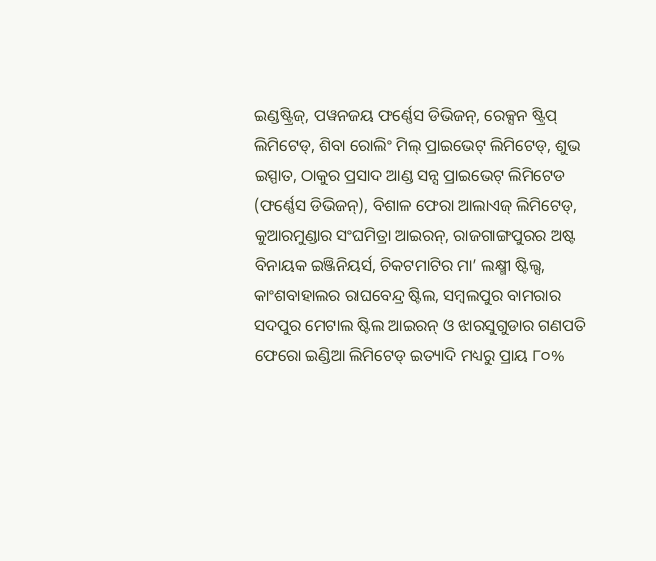ଇଣ୍ଡଷ୍ଟ୍ରିଜ୍, ପୱନଜୟ ଫର୍ଣ୍ଣେସ ଡିଭିଜନ୍, ରେକ୍ସନ ଷ୍ଟ୍ରିପ୍ ଲିମିଟେଡ୍, ଶିବା ରୋଲିଂ ମିଲ୍ ପ୍ରାଇଭେଟ୍ ଲିମିଟେଡ୍, ଶୁଭ ଇସ୍ପାତ, ଠାକୁର ପ୍ରସାଦ ଆଣ୍ଡ ସନ୍ସ ପ୍ରାଇଭେଟ୍ ଲିମିଟେଡ (ଫର୍ଣ୍ଣେସ ଡିଭିଜନ୍), ବିଶାଳ ଫେରା ଆଲାଏଜ୍ ଲିମିଟେଡ୍, କୁଆରମୁଣ୍ଡାର ସଂଘମିତ୍ରା ଆଇରନ୍, ରାଜଗାଙ୍ଗପୁରର ଅଷ୍ଟ ବିନାୟକ ଇଞ୍ଜିନିୟର୍ସ, ଚିକଟମାଟିର ମା’ ଲକ୍ଷ୍ମୀ ଷ୍ଟିଲ୍ସ, କାଂଶବାହାଲର ରାଘବେନ୍ଦ୍ର ଷ୍ଟିଲ, ସମ୍ବଲପୁର ବାମରାର ସଦପୁର ମେଟାଲ ଷ୍ଟିଲ ଆଇରନ୍ ଓ ଝାରସୁଗୁଡାର ଗଣପତି ଫେରୋ ଇଣ୍ଡିଆ ଲିମିଟେଡ୍ ଇତ୍ୟାଦି ମଧ୍ୟରୁ ପ୍ରାୟ ୮୦%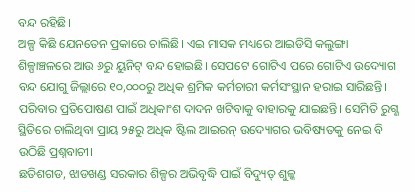ବନ୍ଦ ରହିଛି।
ଅଳ୍ପ କିଛି ଯେନତେନ ପ୍ରକାରେ ଚାଲିଛି। ଏଇ ମାସକ ମଧ୍ୟରେ ଆଇଡିସି କଲୁଙ୍ଗା ଶିଳ୍ପାଞ୍ଚଳରେ ଆଉ ୬ରୁ ୟୁନିଟ୍ ବନ୍ଦ ହୋଇଛି। ସେପଟେ ଗୋଟିଏ ପରେ ଗୋଟିଏ ଉଦ୍ୟୋଗ ବନ୍ଦ ଯୋଗୁ ଜିଲ୍ଲାରେ ୧୦,୦୦୦ରୁ ଅଧିକ ଶ୍ରମିକ କର୍ମଚାରୀ କର୍ମସଂସ୍ଥାନ ହରାଇ ସାରିଛନ୍ତି। ପରିବାର ପ୍ରତିପୋଷଣ ପାଇଁ ଅଧିକାଂଶ ଦାଦନ ଖଟିବାକୁ ବାହାରକୁ ଯାଇଛନ୍ତି। ସେମିତି ରୁଗ୍ଣ ସ୍ଥିତିରେ ଚାଲିଥିବା ପ୍ରାୟ ୨୫ରୁ ଅଧିକ ଷ୍ଟିଲ ଆଇରନ୍ ଉଦ୍ୟୋଗର ଭବିଷ୍ୟତକୁ ନେଇ ବି ଉଠିଛି ପ୍ରଶ୍ନବାଚୀ।
ଛତିଶଗଡ, ଝାଡଖଣ୍ଡ ସରକାର ଶିଳ୍ପର ଅଭିବୃଦ୍ଧି ପାଇଁ ବିଦ୍ୟୁତ୍ ଶୁଳ୍କ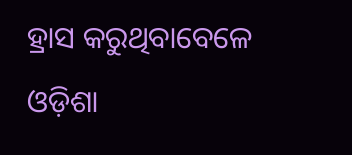ହ୍ରାସ କରୁଥିବାବେଳେ ଓଡ଼ିଶା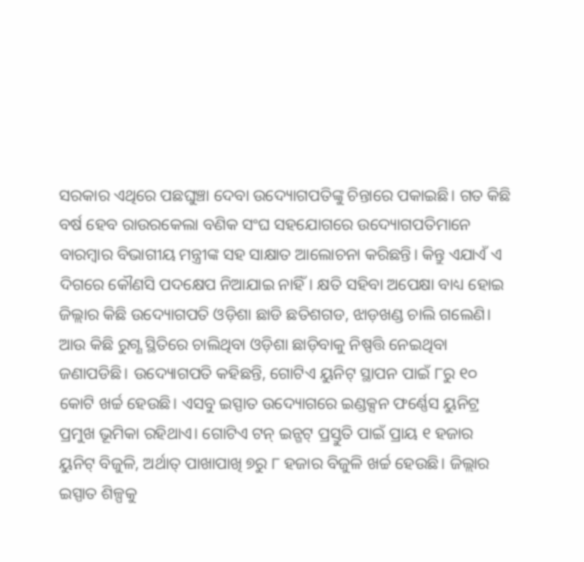ସରକାର ଏଥିରେ ପଛଘୁଞ୍ଚା ଦେବା ଉଦ୍ୟୋଗପତିଙ୍କୁ ଚିନ୍ତାରେ ପକାଇଛି। ଗତ କିଛି ବର୍ଷ ହେବ ରାଉରକେଲା ବଣିକ ସଂଘ ସହଯୋଗରେ ଉଦ୍ୟୋଗପତିମାନେ ବାରମ୍ବାର ବିଭାଗୀୟ ମନ୍ତ୍ରୀଙ୍କ ସହ ସାକ୍ଷାତ ଆଲୋଚନା କରିଛନ୍ତି। କିନ୍ତୁ ଏଯାଏଁ ଏ ଦିଗରେ କୌଣସି ପଦକ୍ଷେପ ନିଆଯାଇ ନାହିଁ। କ୍ଷତି ସହିବା ଅପେକ୍ଷା ବାଧ୍ୟ ହୋଇ ଜିଲ୍ଲାର କିଛି ଉଦ୍ୟୋଗପତି ଓଡ଼ିଶା ଛାଡି ଛତିଶଗଡ, ଝାଡ଼ଖଣ୍ଡ ଚାଲି ଗଲେଣି।
ଆଉ କିଛି ରୁଗ୍ଣ ସ୍ଥିତିରେ ଚାଲିଥିବା ଓଡ଼ିଶା ଛାଡ଼ିବାକୁ ନିଷ୍ପତ୍ତି ନେଇଥିବା ଜଣାପଡିଛି। ଉଦ୍ୟୋଗପତି କହିଛନ୍ତି, ଗୋଟିଏ ୟୁନିଟ୍ ସ୍ଥାପନ ପାଇଁ ୮ରୁ ୧୦ କୋଟି ଖର୍ଚ୍ଚ ହେଉଛି। ଏସବୁ ଇସ୍ପାତ ଉଦ୍ୟୋଗରେ ଇଣ୍ଡକ୍ସନ ଫର୍ଣ୍ଣେସ ୟୁନିଟ୍ର ପ୍ରମୁଖ ଭୂମିକା ରହିଥାଏ। ଗୋଟିଏ ଟନ୍ ଇନ୍ଗଟ୍ ପ୍ରସ୍ତୁତି ପାଇଁ ପ୍ରାୟ ୧ ହଜାର ୟୁନିଟ୍ ବିଜୁଳି, ଅର୍ଥାତ୍ ପାଖାପାଖି ୭ରୁ ୮ ହଜାର ବିଜୁଳି ଖର୍ଚ୍ଚ ହେଉଛି। ଜିଲ୍ଲାର ଇସ୍ପାତ ଶିଳ୍ପକୁ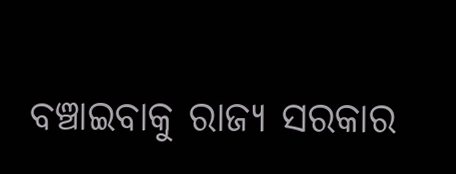ବଞ୍ଚାଇବାକୁ ରାଜ୍ୟ ସରକାର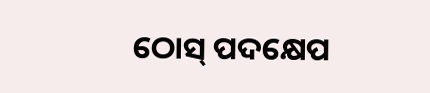ଠୋସ୍ ପଦକ୍ଷେପ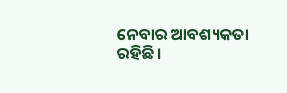ନେବାର ଆବଶ୍ୟକତା ରହିଛି।